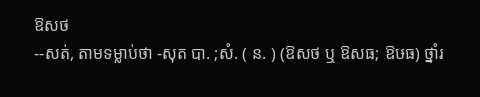ឱសថ
--សត់, តាមទម្លាប់ថា -សុត បា. ;សំ. ( ន. ) (ឱសថ ឬ ឱសធ; ឱឞធ) ថ្នាំរ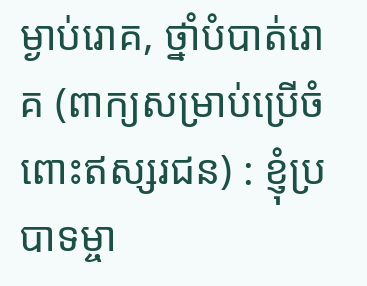ម្ងាប់រោគ, ថ្នាំបំបាត់រោគ (ពាក្យសម្រាប់ប្រើចំពោះឥស្សរជន) : ខ្ញុំប្របាទម្ចា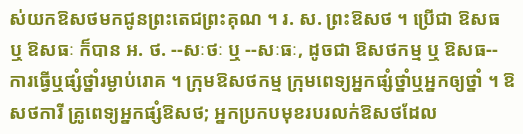ស់យកឱសថមកជូនព្រះតេជព្រះគុណ ។ រ. ស. ព្រះឱសថ ។ ប្រើជា ឱសធ ឬ ឱសធៈ ក៏បាន អ. ថ. --សៈថៈ ឬ --សៈធៈ, ដូចជា ឱសថកម្ម ឬ ឱសធ-- ការធ្វើឬផ្សំថ្នាំរម្ងាប់រោគ ។ ក្រុមឱសថកម្ម ក្រុមពេទ្យអ្នកផ្សំថ្នាំឬអ្នកឲ្យថ្នាំ ។ ឱសថការី គ្រូពេទ្យអ្នកផ្សំឱសថ; អ្នកប្រកបមុខរបរលក់ឱសថដែល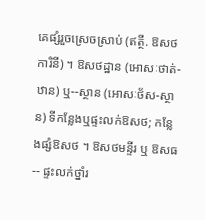គេផ្សំរួចស្រេចស្រាប់ (ឥត្ថី. ឱសថការិនី) ។ ឱសថដ្ឋាន (អោសៈថាត់-ឋាន) ឬ--ស្ថាន (អោសៈថ័ស-ស្ថាន) ទីកន្លែងឬផ្ទះលក់ឱសថ; កន្លែងផ្សំឱសថ ។ ឱសថមន្ទីរ ឬ ឱសធ-- ផ្ទះលក់ថ្នាំរ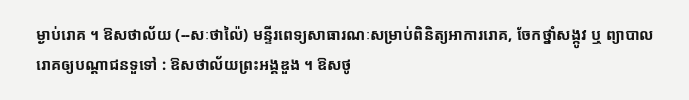ម្ងាប់រោគ ។ ឱសថាល័យ (--សៈថាល៉ៃ) មន្ទីរពេទ្យសាធារណៈសម្រាប់ពិនិត្យអាការរោគ, ចែកថ្នាំសង្កូវ ឬ ព្យាបាលរោគឲ្យបណ្ដាជនទួទៅ : ឱសថាល័យព្រះអង្គឌួង ។ ឱសថូ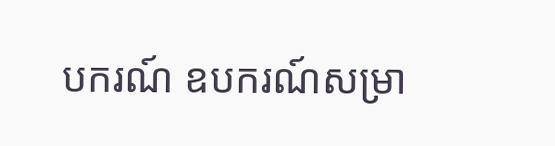បករណ៍ ឧបករណ៍សម្រា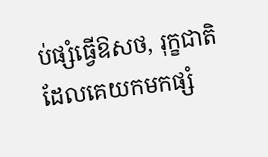ប់ផ្សំធ្វើឱសថ, រុក្ខជាតិដែលគេយកមកផ្សំ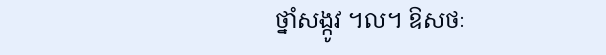ថ្នាំសង្កូវ ។ល។ ឱសថៈ